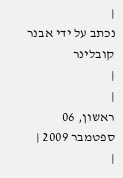|
נכתב על ידי אבנר קובלינר
|
|
ראשון, 06 ספטמבר 2009 |
|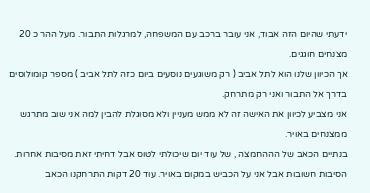ידעתי שהיום הזה אבוד, אני עובר ברכב עם המשפחה, למרגלות התבור. מעל ההר כ 20 מצנחים חוגגים.
אך הכיוון שלנו הוא לתל אביב ( רק משוגעים נוסעים ביום כזה לתל אביב ) מספר קומולוסים בדרך אל התבור ואני רק מתרחק.
אני מצביע לכיוון את האישה זה לא ממש מעניין ולא מסוגלת להבין למה אני שוב מתרגש ממצנחים באויר.
בנתיים הכאב של הההחמצה , של עוד יום שיכולתי לטוס אבל דחיתי זאת מסיבות אחרות. הסיבות חשובות אבל אני על הכביש במקום באויר. עוד 20 דקות התרחקנו הכאב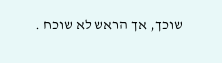שוכך, אך הראש לא שוכח .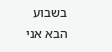בשבוע הבא אני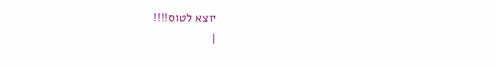יוצא לטוס!!!!
|